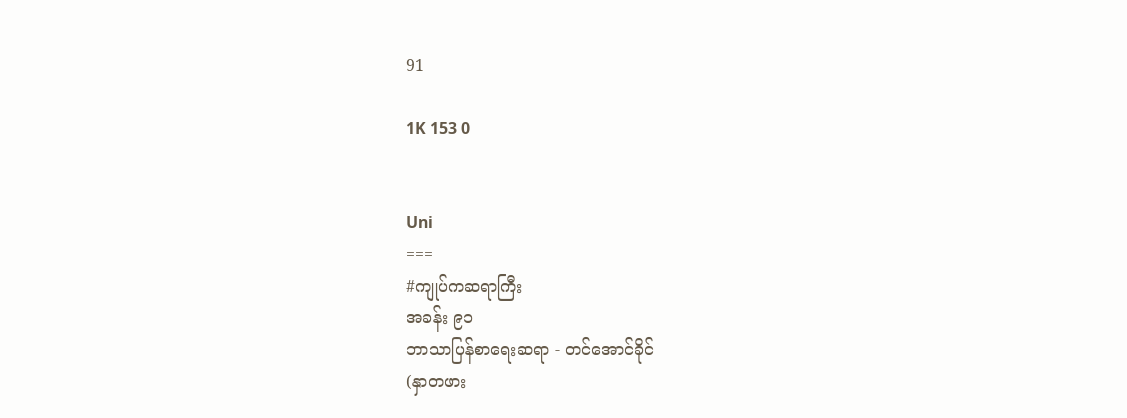91

1K 153 0


Uni
===
#ကျုပ်ကဆရာကြီး
အခန်း ၉၁
ဘာသာပြန်စာရေးဆရာ - တင်အောင်ခိုင်
(နှာတဖား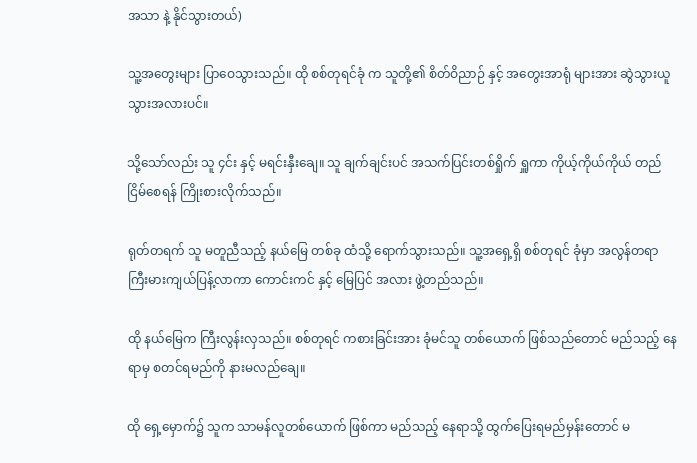အသာ နဲ့ နိုင်သွားတယ်)

သူ့အတွေးများ ပြာဝေသွားသည်။ ထို စစ်တုရင်ခုံ က သူတို့၏ စိတ်ဝိညာဉ် နှင့် အတွေးအာရုံ များအား ဆွဲသွားယူသွားအလားပင်။

သို့သော်လည်း သူ ၄င်း နှင့် မရင်းနှီးချေ။ သူ ချက်ချင်းပင် အသက်ပြင်းတစ်ရှိုက် ရှူကာ ကိုယ့်ကိုယ်ကိုယ် တည်ငြိမ်စေရန် ကြိုးစားလိုက်သည်။

ရုတ်တရက် သူ မတူညီသည့် နယ်မြေ တစ်ခု ထံသို့ ရောက်သွားသည်။ သူ့အရှေ့ရှိ စစ်တုရင် ခုံမှာ အလွန်တရာ ကြီးမားကျယ်ပြန့်လာကာ ကောင်းကင် နှင့် မြေပြင် အလား ဖွဲ့တည်သည်။

ထို နယ်မြေက ကြီးလွန်းလှသည်။ စစ်တုရင် ကစားခြင်းအား ခုံမင်သူ တစ်ယောက် ဖြစ်သည်တောင် မည်သည့် နေရာမှ စတင်ရမည်ကို နားမလည်ချေ။

ထို ရှေ့မှောက်၌ သူက သာမန်လူတစ်ယောက် ဖြစ်ကာ မည်သည့် နေရာသို့ ထွက်ပြေးရမည်မှန်းတောင် မ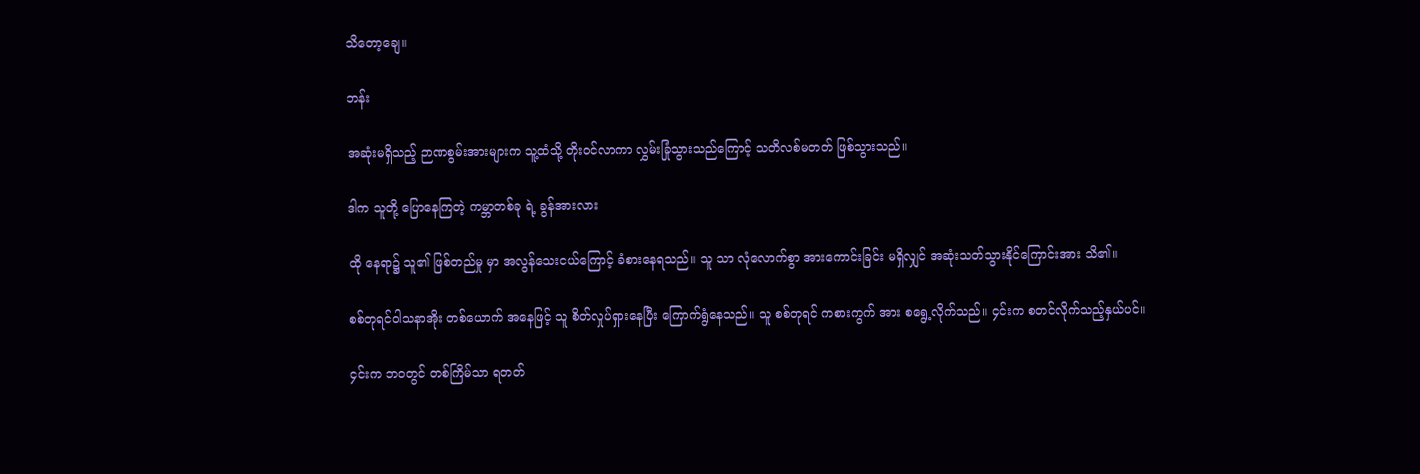သိတော့ချေ။

ဘန်း

အဆုံးမရှိသည့် ဉာဏစွမ်းအားများက သူ့ထံသို့ တိုးဝင်လာကာ လွှမ်းခြုံသွားသည်ကြောင့် သတိလစ်မတတ် ဖြစ်သွားသည်။

ဒါက သူတို့ ပြောနေကြတဲ့ ကမ္ဘာတစ်ခု ရဲ့ ခွန်အားလား

ထို နေရာ၌ သူ၏ ဖြစ်တည်မှု မှာ အလွန်သေးငယ်ကြောင့် ခံစားနေရသည်။ သူ သာ လုံလောက်စွာ အားကောင်းခြင်း မရှိလျှင် အဆုံးသတ်သွားနိုင်ကြောင်းအား သိ၏။

စစ်တုရင်ဝါသနာအိုး တစ်ယောက် အနေဖြင့် သူ စိတ်လှုပ်ရှားနေပြီး ကြောက်ရွံနေသည်။ သူ စစ်တုရင် ကစားကွက် အား စရွေ့လိုက်သည်။ ၄င်းက စတင်လိုက်သည့်နှယ်ပင်။

၄င်းက ဘဝတွင် တစ်ကြိမ်သာ ရတတ်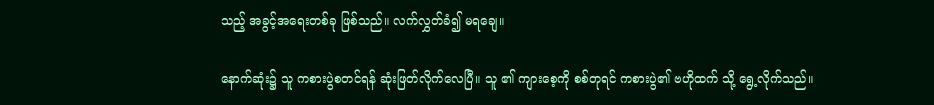သည့် အခွင့်အရေးတစ်ခု ဖြစ်သည်။ လက်လွှတ်ခံ၍ မရချေ။

နောက်ဆုံး၌ သူ ကစားပွဲစတင်ရန် ဆုံးဖြတ်လိုက်လေပြီ။ သူ ၏ ကျားစေ့ကို စစ်တုရင် ကစားပွဲ၏ ဗဟိုထက် သို့ ရွေ့လိုက်သည်။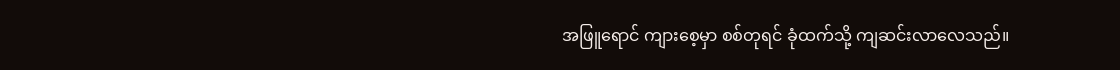အဖြူရောင် ကျားစေ့မှာ စစ်တုရင် ခုံထက်သို့ ကျဆင်းလာလေသည်။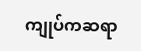ကျုပ်ကဆရာ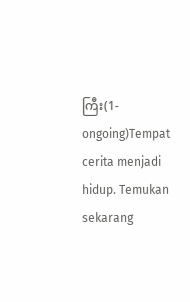ကြီး(1-ongoing)Tempat cerita menjadi hidup. Temukan sekarang